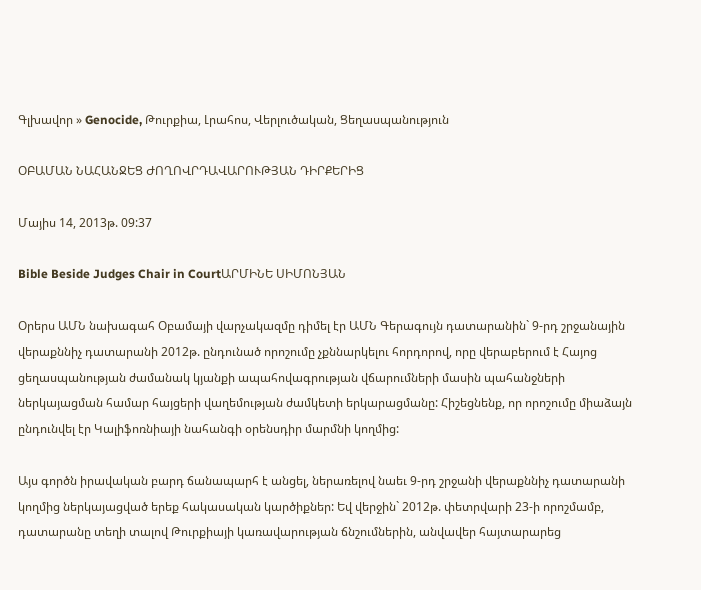Գլխավոր » Genocide, Թուրքիա, Լրահոս, Վերլուծական, Ցեղասպանություն

ՕԲԱՄԱՆ ՆԱՀԱՆՋԵՑ ԺՈՂՈՎՐԴԱՎԱՐՈՒԹՅԱՆ ԴԻՐՔԵՐԻՑ

Մայիս 14, 2013թ. 09:37

Bible Beside Judges Chair in CourtԱՐՄԻՆԵ ՍԻՄՈՆՅԱՆ

Օրերս ԱՄՆ նախագահ Օբամայի վարչակազմը դիմել էր ԱՄՆ Գերագույն դատարանին` 9-րդ շրջանային վերաքննիչ դատարանի 2012թ. ընդունած որոշումը չքննարկելու հորդորով, որը վերաբերում է Հայոց ցեղասպանության ժամանակ կյանքի ապահովագրության վճարումների մասին պահանջների ներկայացման համար հայցերի վաղեմության ժամկետի երկարացմանը: Հիշեցնենք, որ որոշումը միաձայն ընդունվել էր Կալիֆոռնիայի նահանգի օրենսդիր մարմնի կողմից:

Այս գործն իրավական բարդ ճանապարհ է անցել, ներառելով նաեւ 9-րդ շրջանի վերաքննիչ դատարանի կողմից ներկայացված երեք հակասական կարծիքներ: Եվ վերջին` 2012թ. փետրվարի 23-ի որոշմամբ, դատարանը տեղի տալով Թուրքիայի կառավարության ճնշումներին, անվավեր հայտարարեց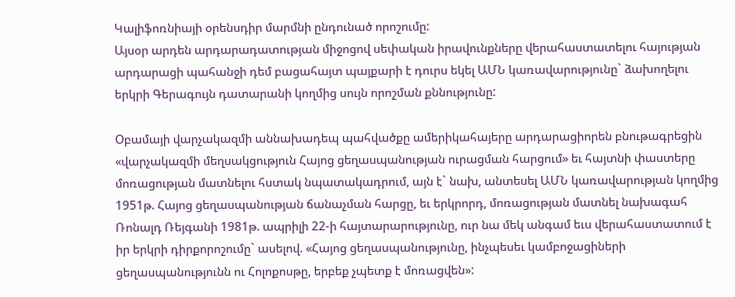Կալիֆոռնիայի օրենսդիր մարմնի ընդունած որոշումը:
Այսօր արդեն արդարադատության միջոցով սեփական իրավունքները վերահաստատելու հայության արդարացի պահանջի դեմ բացահայտ պայքարի է դուրս եկել ԱՄՆ կառավարությունը` ձախողելու երկրի Գերագույն դատարանի կողմից սույն որոշման քննությունը:

Օբամայի վարչակազմի աննախադեպ պահվածքը ամերիկահայերը արդարացիորեն բնութագրեցին «վարչակազմի մեղսակցություն Հայոց ցեղասպանության ուրացման հարցում» եւ հայտնի փաստերը մոռացության մատնելու հստակ նպատակադրում, այն է` նախ, անտեսել ԱՄՆ կառավարության կողմից 1951թ. Հայոց ցեղասպանության ճանաչման հարցը, եւ երկրորդ, մոռացության մատնել նախագահ Ռոնալդ Ռեյգանի 1981թ. ապրիլի 22-ի հայտարարությունը, ուր նա մեկ անգամ եւս վերահաստատում է իր երկրի դիրքորոշումը` ասելով. «Հայոց ցեղասպանությունը, ինչպեսեւ կամբոջացիների ցեղասպանությունն ու Հոլոքոսթը, երբեք չպետք է մոռացվեն»: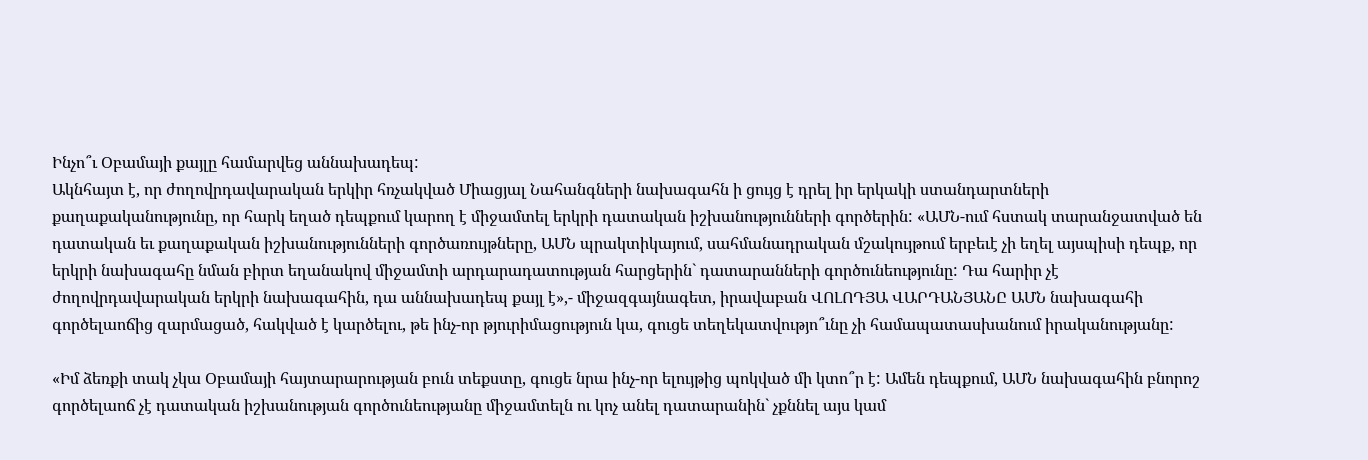Ինչո՞ւ Օբամայի քայլը համարվեց աննախադեպ:
Ակնհայտ է, որ ժողովրդավարական երկիր հռչակված Միացյալ Նահանգների նախագահն ի ցույց է դրել իր երկակի ստանդարտների քաղաքականությունը, որ հարկ եղած դեպքում կարող է միջամտել երկրի դատական իշխանությունների գործերին: «ԱՄՆ-ում հստակ տարանջատված են դատական եւ քաղաքական իշխանությունների գործառույթները, ԱՄՆ պրակտիկայում, սահմանադրական մշակույթում երբեւէ չի եղել այսպիսի դեպք, որ երկրի նախագահը նման բիրտ եղանակով միջամտի արդարադատության հարցերին` դատարանների գործունեությունը: Դա հարիր չէ ժողովրդավարական երկրի նախագահին, դա աննախադեպ քայլ է»,- միջազգայնագետ, իրավաբան ՎՈԼՈԴՅԱ ՎԱՐԴԱՆՅԱՆԸ ԱՄՆ նախագահի գործելաոճից զարմացած, հակված է կարծելու, թե ինչ-որ թյուրիմացություն կա, գուցե տեղեկատվությո՞ւնը չի համապատասխանում իրականությանը:

«Իմ ձեռքի տակ չկա Օբամայի հայտարարության բուն տեքստը, գուցե նրա ինչ-որ ելույթից պոկված մի կտո՞ր է: Ամեն դեպքում, ԱՄՆ նախագահին բնորոշ գործելաոճ չէ դատական իշխանության գործունեությանը միջամտելն ու կոչ անել դատարանին` չքննել այս կամ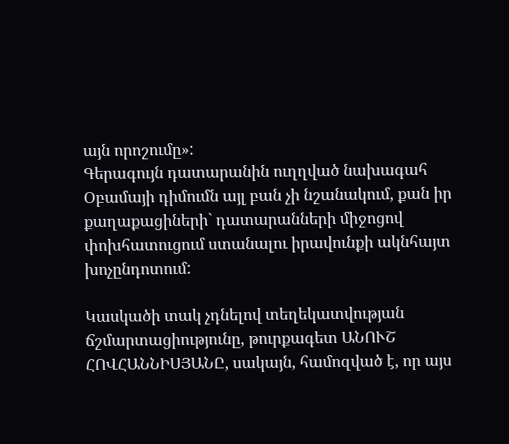այն որոշումը»:
Գերագույն դատարանին ուղղված նախագահ Օբամայի դիմումն այլ բան չի նշանակում, քան իր քաղաքացիների` դատարանների միջոցով փոխհատուցում ստանալու իրավունքի ակնհայտ խոչընդոտում:

Կասկածի տակ չդնելով տեղեկատվության ճշմարտացիությունը, թուրքագետ ԱՆՈՒՇ ՀՈՎՀԱՆՆԻՍՅԱՆԸ, սակայն, համոզված է, որ այս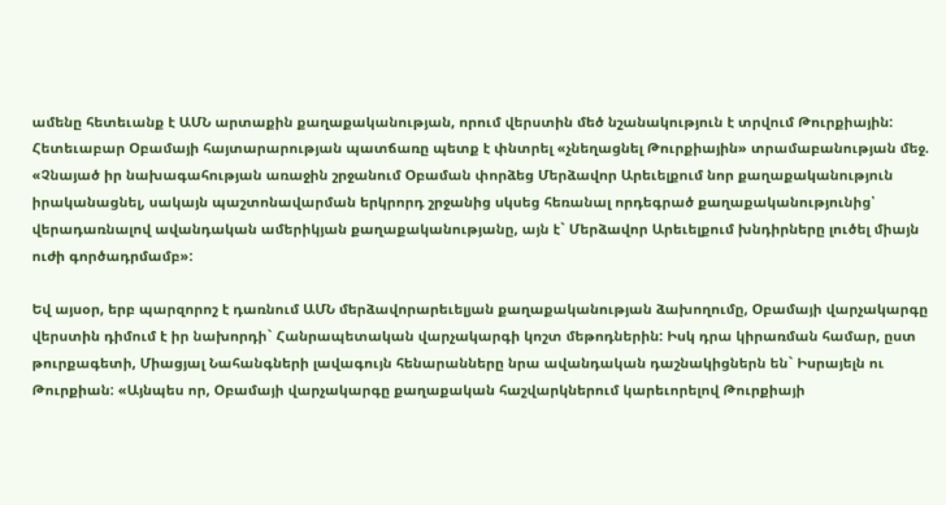ամենը հետեւանք է ԱՄՆ արտաքին քաղաքականության, որում վերստին մեծ նշանակություն է տրվում Թուրքիային: Հետեւաբար Օբամայի հայտարարության պատճառը պետք է փնտրել «չնեղացնել Թուրքիային» տրամաբանության մեջ. «Չնայած իր նախագահության առաջին շրջանում Օբաման փորձեց Մերձավոր Արեւելքում նոր քաղաքականություն իրականացնել, սակայն պաշտոնավարման երկրորդ շրջանից սկսեց հեռանալ որդեգրած քաղաքականությունից՝ վերադառնալով ավանդական ամերիկյան քաղաքականությանը, այն է` Մերձավոր Արեւելքում խնդիրները լուծել միայն ուժի գործադրմամբ»:

Եվ այսօր, երբ պարզորոշ է դառնում ԱՄՆ մերձավորարեւելյան քաղաքականության ձախողումը, Օբամայի վարչակարգը վերստին դիմում է իր նախորդի` Հանրապետական վարչակարգի կոշտ մեթոդներին: Իսկ դրա կիրառման համար, ըստ թուրքագետի, Միացյալ Նահանգների լավագույն հենարանները նրա ավանդական դաշնակիցներն են` Իսրայելն ու Թուրքիան: «Այնպես որ, Օբամայի վարչակարգը քաղաքական հաշվարկներում կարեւորելով Թուրքիայի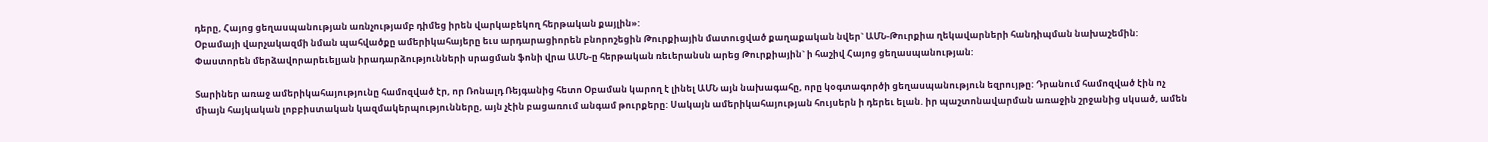դերը, Հայոց ցեղասպանության առնչությամբ դիմեց իրեն վարկաբեկող հերթական քայլին»:
Օբամայի վարչակազմի նման պահվածքը ամերիկահայերը եւս արդարացիորեն բնորոշեցին Թուրքիային մատուցված քաղաքական նվեր` ԱՄՆ-Թուրքիա ղեկավարների հանդիպման նախաշեմին: Փաստորեն մերձավորարեւելյան իրադարձությունների սրացման ֆոնի վրա ԱՄՆ-ը հերթական ռեւերանսն արեց Թուրքիային` ի հաշիվ Հայոց ցեղասպանության:

Տարիներ առաջ ամերիկահայությունը համոզված էր, որ Ռոնալդ Ռեյգանից հետո Օբաման կարող է լինել ԱՄՆ այն նախագահը, որը կօգտագործի ցեղասպանություն եզրույթը: Դրանում համոզված էին ոչ միայն հայկական լոբբիստական կազմակերպությունները, այն չէին բացառում անգամ թուրքերը: Սակայն ամերիկահայության հույսերն ի դերեւ ելան. իր պաշտոնավարման առաջին շրջանից սկսած, ամեն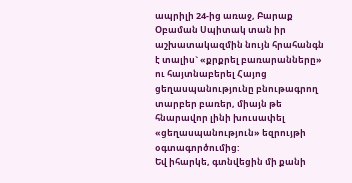ապրիլի 24-ից առաջ, Բարաք Օբաման Սպիտակ տան իր աշխատակազմին նույն հրահանգն է տալիս` «քրքրել բառարանները» ու հայտնաբերել Հայոց ցեղասպանությունը բնութագրող տարբեր բառեր, միայն թե հնարավոր լինի խուսափել «ցեղասպանություն» եզրույթի օգտագործումից:
Եվ իհարկե, գտնվեցին մի քանի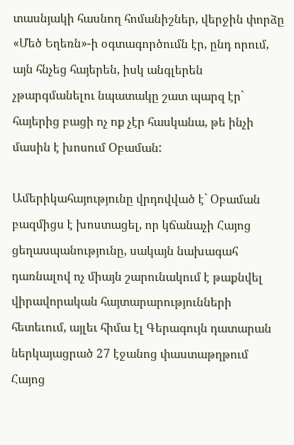տասնյակի հասնող հոմանիշներ, վերջին փորձը «Մեծ Եղեռն»-ի օգտագործումն էր, ընդ որում, այն հնչեց հայերեն, իսկ անգլերեն չթարգմանելու նպատակը շատ պարզ էր` հայերից բացի ոչ ոք չէր հասկանա, թե ինչի մասին է խոսում Օբաման:

Ամերիկահայությունը վրդովված է` Օբաման բազմիցս է խոստացել, որ կճանաչի Հայոց ցեղասպանությունը, սակայն նախագահ դառնալով ոչ միայն շարունակում է թաքնվել վիրավորական հայտարարությունների հետեւում, այլեւ հիմա էլ Գերագույն դատարան ներկայացրած 27 էջանոց փաստաթղթում Հայոց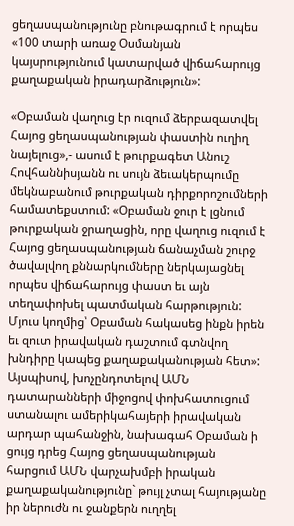ցեղասպանությունը բնութագրում է որպես «100 տարի առաջ Օսմանյան կայսրությունում կատարված վիճահարույց քաղաքական իրադարձություն»:

«Օբաման վաղուց էր ուզում ձերբազատվել Հայոց ցեղասպանության փաստին ուղիղ նայելուց»,- ասում է թուրքագետ Անուշ Հովհաննիսյանն ու սույն ձեւակերպումը մեկնաբանում թուրքական դիրքորոշումների համատեքստում: «Օբաման ջուր է լցնում թուրքական ջրաղացին, որը վաղուց ուզում է Հայոց ցեղասպանության ճանաչման շուրջ ծավալվող քննարկումները ներկայացնել որպես վիճահարույց փաստ եւ այն տեղափոխել պատմական հարթություն: Մյուս կողմից՝ Օբաման հակասեց ինքն իրեն եւ զուտ իրավական դաշտում գտնվող խնդիրը կապեց քաղաքականության հետ»:
Այսպիսով, խոչընդոտելով ԱՄՆ դատարանների միջոցով փոխհատուցում ստանալու ամերիկահայերի իրավական արդար պահանջին, նախագահ Օբաման ի ցույց դրեց Հայոց ցեղասպանության հարցում ԱՄՆ վարչախմբի իրական քաղաքականությունը` թույլ չտալ հայությանը իր ներուժն ու ջանքերն ուղղել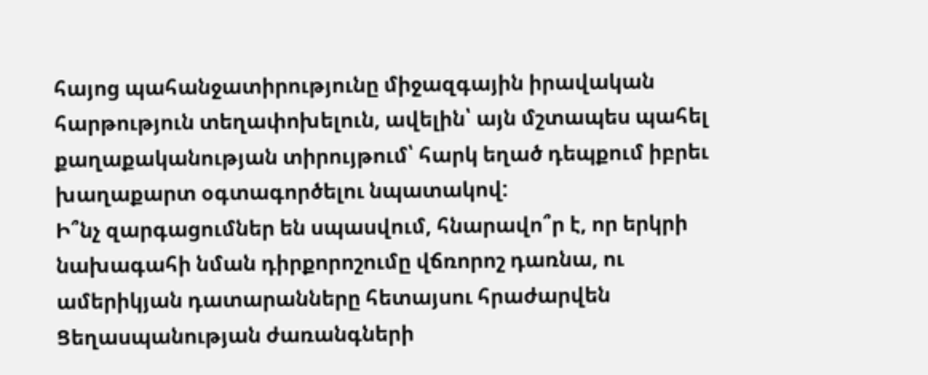հայոց պահանջատիրությունը միջազգային իրավական հարթություն տեղափոխելուն, ավելին՝ այն մշտապես պահել քաղաքականության տիրույթում՝ հարկ եղած դեպքում իբրեւ խաղաքարտ օգտագործելու նպատակով:
Ի՞նչ զարգացումներ են սպասվում, հնարավո՞ր է, որ երկրի նախագահի նման դիրքորոշումը վճռորոշ դառնա, ու ամերիկյան դատարանները հետայսու հրաժարվեն Ցեղասպանության ժառանգների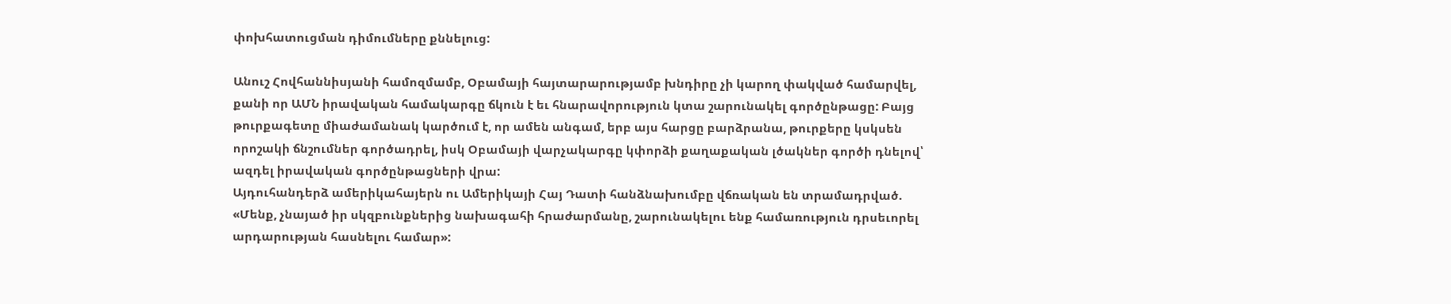փոխհատուցման դիմումները քննելուց:

Անուշ Հովհաննիսյանի համոզմամբ, Օբամայի հայտարարությամբ խնդիրը չի կարող փակված համարվել, քանի որ ԱՄՆ իրավական համակարգը ճկուն է եւ հնարավորություն կտա շարունակել գործընթացը: Բայց թուրքագետը միաժամանակ կարծում է, որ ամեն անգամ, երբ այս հարցը բարձրանա, թուրքերը կսկսեն որոշակի ճնշումներ գործադրել, իսկ Օբամայի վարչակարգը կփորձի քաղաքական լծակներ գործի դնելով՝ ազդել իրավական գործընթացների վրա:
Այդուհանդերձ ամերիկահայերն ու Ամերիկայի Հայ Դատի հանձնախումբը վճռական են տրամադրված. «Մենք, չնայած իր սկզբունքներից նախագահի հրաժարմանը, շարունակելու ենք համառություն դրսեւորել արդարության հասնելու համար»: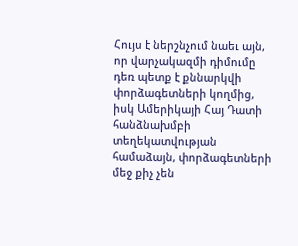Հույս է ներշնչում նաեւ այն, որ վարչակազմի դիմումը դեռ պետք է քննարկվի փորձագետների կողմից, իսկ Ամերիկայի Հայ Դատի հանձնախմբի տեղեկատվության համաձայն, փորձագետների մեջ քիչ չեն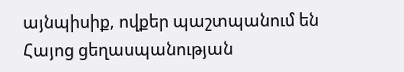այնպիսիք, ովքեր պաշտպանում են Հայոց ցեղասպանության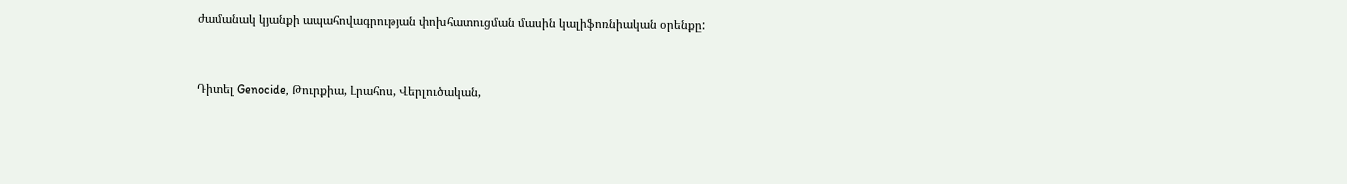ժամանակ կյանքի ապահովագրության փոխհատուցման մասին կալիֆոռնիական օրենքը:


Դիտել Genocide, Թուրքիա, Լրահոս, Վերլուծական,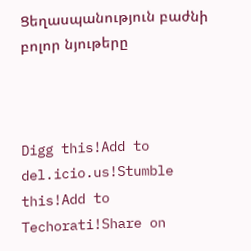Ցեղասպանություն բաժնի բոլոր նյութերը



Digg this!Add to del.icio.us!Stumble this!Add to Techorati!Share on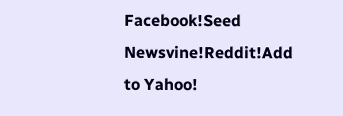Facebook!Seed Newsvine!Reddit!Add to Yahoo!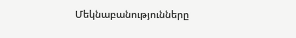Մեկնաբանությունները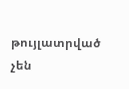թույլատրված չեն